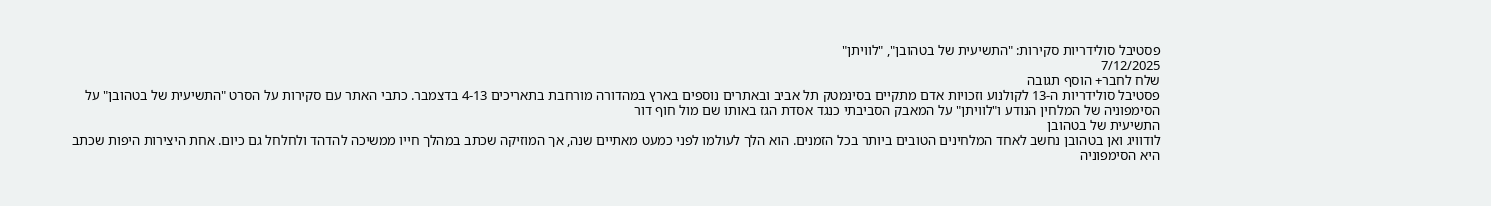פסטיבל סולידריות סקירות: "התשיעית של בטהובן", "לוויתן"
7/12/2025
שלח לחבר+ הוסף תגובה
פסטיבל סולידריות ה-13 לקולנוע וזכויות אדם מתקיים בסינמטק תל אביב ובאתרים נוספים בארץ במהדורה מורחבת בתאריכים 4-13 בדצמבר. כתבי האתר עם סקירות על הסרט "התשיעית של בטהובן" על הסימפוניה של המלחין הנודע ו"לוויתן" על המאבק הסביבתי כנגד אסדת הגז באותו שם מול חוף דור
התשיעית של בטהובן
לודוויג ואן בטהובן נחשב לאחד המלחינים הטובים ביותר בכל הזמנים. הוא הלך לעולמו לפני כמעט מאתיים שנה, אך המוזיקה שכתב במהלך חייו ממשיכה להדהד ולחלחל גם כיום. אחת היצירות היפות שכתב היא הסימפוניה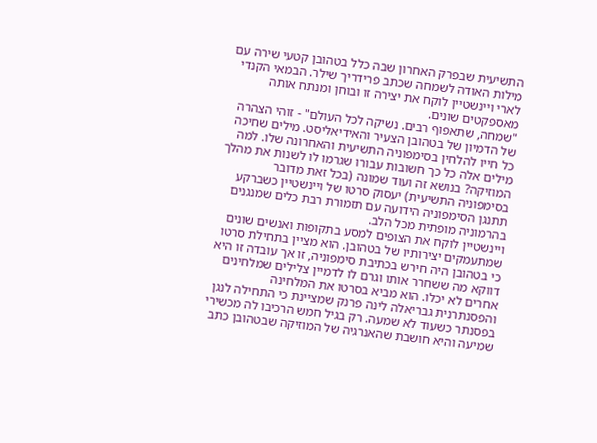התשיעית שבפרק האחרון שבה כלל בטהובן קטעי שירה עם מילות האודה לשמחה שכתב פרידריך שילר. הבמאי הקנדי לארי ויינשטיין לוקח את יצירה זו ובוחן ומנתח אותה מאספקטים שונים.
"שמחה, שתאפוף רבים. נשיקה לכל העולם" - זוהי הצהרה של הדמיון של בטהובן הצעיר והאידיאליסט. מילים שחיכה כל חייו להלחין בסימפוניה התשיעית והאחרונה שלו. למה מילים אלה כל כך חשובות עבורו שגרמו לו לשנות את מהלך המוזיקה? בנושא זה ועוד שמונה (בכל זאת מדובר בסימפוניה התשיעית) יעסוק סרטו של ויינשטיין כשברקע תתנגן הסימפוניה הידועה עם תזמורת רבת כלים שמנגנים בהרמוניה מופתית מכל הלב.
ויינשטיין לוקח את הצופים למסע בתקופות ואנשים שונים שמתעמקים יצירותיו של בטהובן. הוא מציין בתחילת סרטו כי בטהובן היה חירש בכתיבת סימפוניה, זו אך עובדה זו היא דווקא מה ששחרר אותו וגרם לו לדמיין צלילים שמלחינים אחרים לא יכלו. הוא מביא בסרטו את המלחינה והפסנתרנית גבריאלה לינה פרנק שמציינת כי התחילה לנגן בפסנתר כשעוד לא שמעה. רק בגיל חמש הרכיבו לה מכשירי שמיעה והיא חושבת שהאנרגיה של המוזיקה שבטהובן כתב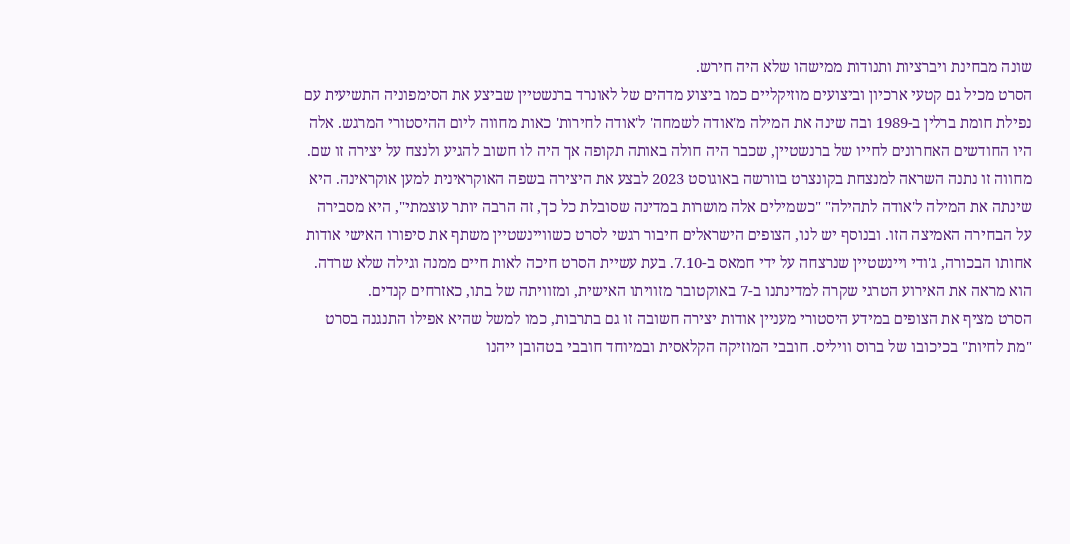שונה מבחינת ויברציות ותנודות ממישהו שלא היה חירש.
הסרט מכיל גם קטעי ארכיון וביצועים מוזיקליים כמו ביצוע מדהים של לאונרד ברנשטיין שביצע את הסימפוניה התשיעית עם נפילת חומת ברלין ב-1989 ובה שינה את המילה מ'אודה לשמחה' ל'אודה לחירות' כאות מחווה ליום ההיסטורי המרגש. אלה היו החודשים האחרונים לחייו של ברנשטיין, שכבר היה חולה באותה תקופה אך היה לו חשוב להגיע ולנצח על יצירה זו שם.
מחווה זו נתנה השראה למנצחת בקונצרט בוורשה באוגוסט 2023 לבצע את היצירה בשפה האוקראינית למען אוקראינה. היא שינתה את המילה ל'אודה לתהילה" "כשמילים אלה מושרות במדינה שסובלת כל כך, זה הרבה יותר עוצמתי", היא מסבירה על הבחירה האמיצה הזו. ובנוסף יש לנו, הצופים הישראלים חיבור רגשי לסרט כשוויינשטיין משתף את סיפורו האישי אודות אחותו הבכורה, ג'ודי ויינשטיין שנרצחה על ידי חמאס ב-7.10. בעת עשיית הסרט חיכה לאות חיים ממנה וגילה שלא שרדה. הוא מראה את האירוע הטרגי שקרה למדינתנו ב-7 באוקטובר מזוויתו האישית, ומזוויתה של בתו, כאזרחים קנדים.
הסרט מציף את הצופים במידע היסטורי מעניין אודות יצירה חשובה זו גם בתרבות, כמו למשל שהיא אפילו התנגנה בסרט "מת לחיות" בכיכובו של ברוס וויליס. חובבי המוזיקה הקלאסית ובמיוחד חובבי בטהובן ייהנו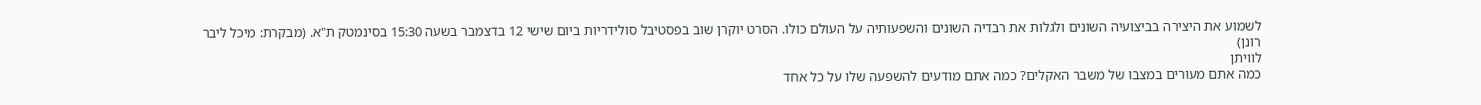לשמוע את היצירה בביצועיה השונים ולגלות את רבדיה השונים והשפעותיה על העולם כולו. הסרט יוקרן שוב בפסטיבל סולידריות ביום שישי 12 בדצמבר בשעה 15:30 בסינמטק ת"א. (מבקרת: מיכל ליבר רונן)
לוויתן
כמה אתם מעורים במצבו של משבר האקלים? כמה אתם מודעים להשפעה שלו על כל אחד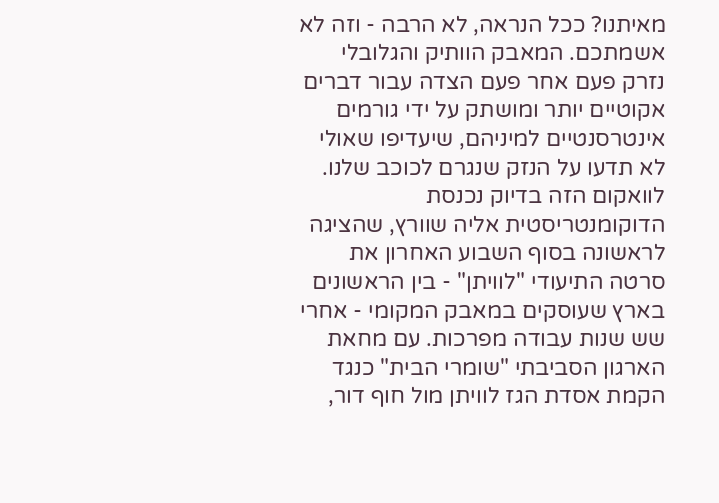מאיתנו? ככל הנראה, לא הרבה - וזה לא אשמתכם. המאבק הוותיק והגלובלי נזרק פעם אחר פעם הצדה עבור דברים אקוטיים יותר ומושתק על ידי גורמים אינטרסנטיים למיניהם, שיעדיפו שאולי לא תדעו על הנזק שנגרם לכוכב שלנו.
לוואקום הזה בדיוק נכנסת הדוקומנטריסטית אליה שוורץ, שהציגה לראשונה בסוף השבוע האחרון את סרטה התיעודי "לוויתן" - בין הראשונים בארץ שעוסקים במאבק המקומי - אחרי שש שנות עבודה מפרכות. עם מחאת הארגון הסביבתי "שומרי הבית" כנגד הקמת אסדת הגז לוויתן מול חוף דור,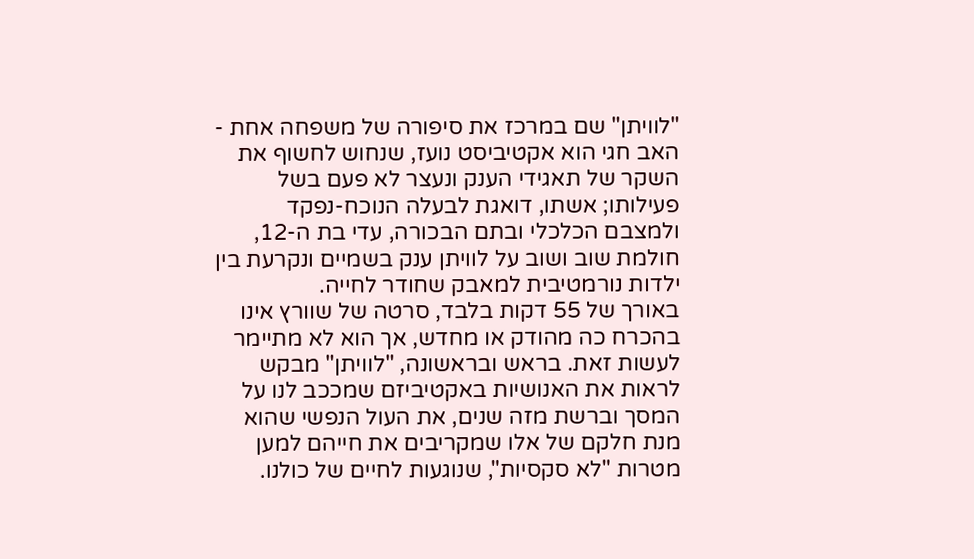"לוויתן" שם במרכז את סיפורה של משפחה אחת - האב חגי הוא אקטיביסט נועז, שנחוש לחשוף את השקר של תאגידי הענק ונעצר לא פעם בשל פעילותו; אשתו, דואגת לבעלה הנוכח-נפקד ולמצבם הכלכלי ובתם הבכורה, עדי בת ה-12, חולמת שוב ושוב על לוויתן ענק בשמיים ונקרעת בין ילדות נורמטיבית למאבק שחודר לחייה.
באורך של 55 דקות בלבד, סרטה של שוורץ אינו בהכרח כה מהודק או מחדש, אך הוא לא מתיימר לעשות זאת. בראש ובראשונה, "לוויתן" מבקש לראות את האנושיות באקטיביזם שמככב לנו על המסך וברשת מזה שנים, את העול הנפשי שהוא מנת חלקם של אלו שמקריבים את חייהם למען מטרות "לא סקסיות", שנוגעות לחיים של כולנו.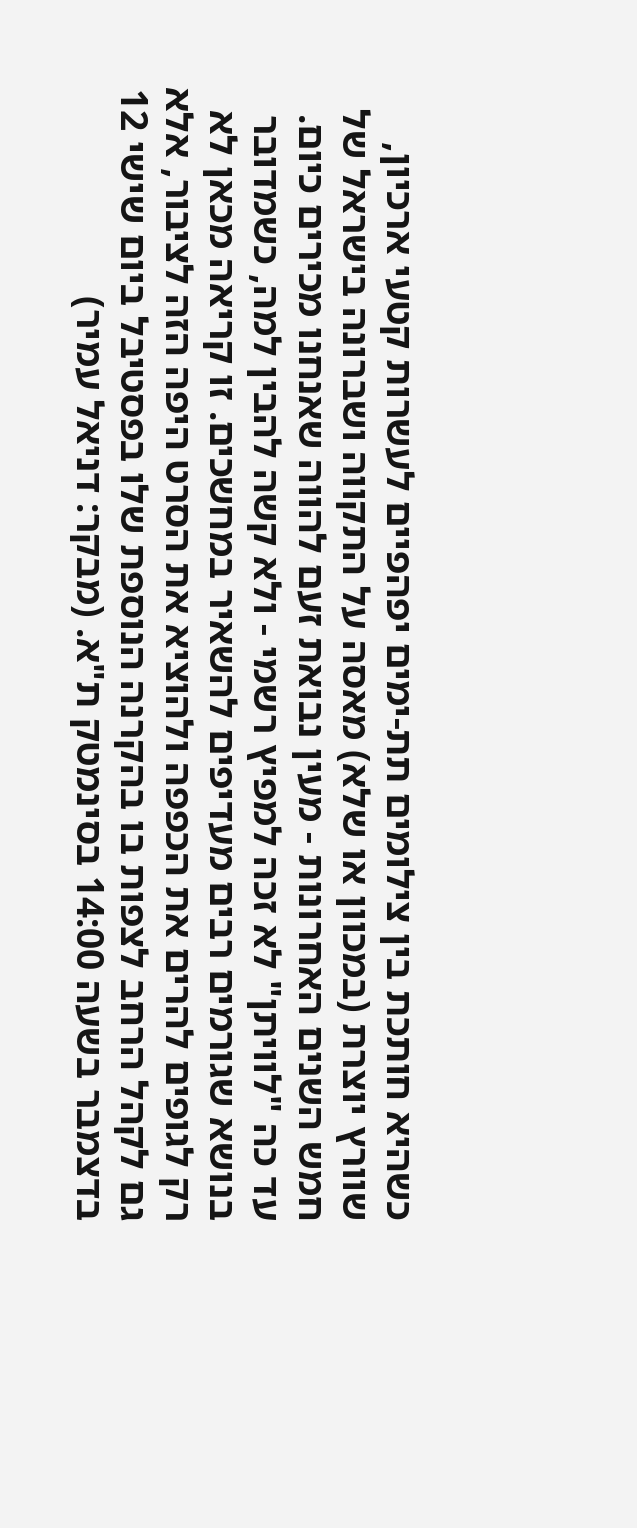כשהיא חותכת בין צילומים תת-ימים יפהפיים לעשרות קטעי ארכיון, שוורץ יוצרת (במכוון או שלא) מאסה על התקווה ושברונה בישראל של חמש השנים האחרונות - מעין נבואת זעם להווה שאנחנו מכירים כיום.
עד כה "לוויתן" לא זכה למפיץ רשמי - ולא קשה להבין למה, כשמדובר בנושא שגורמים רבים מעדיפים להשאיר במחשכים. זו קריאה מכאן לא רק לגופים להרים את הכפפה ולהוציא את הסרט היפה הזה לציבור, אלא גם לקהל הרחב לצפות בו בהקרנה הנוספת שלו בפסטיבל ביום שישי 12 בדצמבר בשעה 14:00 בסינמטק ת"א. (מבקר: דניאל עמיר)